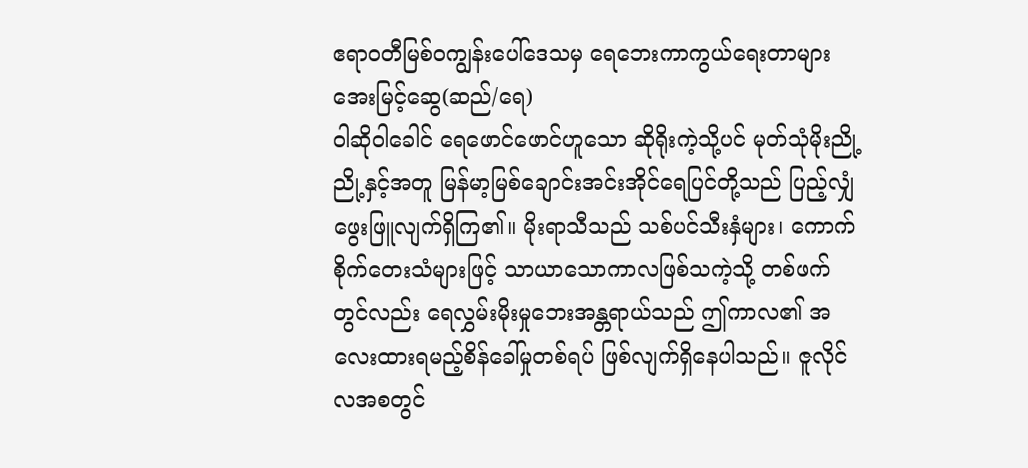ဧရာဝတီမြစ်ဝကျွန်းပေါ်ဒေသမှ ရေဘေးကာကွယ်ရေးတာများ
အေးမြင့်ဆွေ(ဆည်/ရေ)
ဝါဆိုဝါခေါင် ရေဖောင်ဖောင်ဟူသော ဆိုရိုးကဲ့သို့ပင် မုတ်သုံမိုးညို့ညို့နှင့်အတူ မြန်မာ့မြစ်ချောင်းအင်းအိုင်ရေပြင်တို့သည် ပြည့်လျှံဖွေးဖြူလျက်ရှိကြ၏။ မိုးရာသီသည် သစ်ပင်သီးနှံများ၊ ကောက်စိုက်တေးသံများဖြင့် သာယာသောကာလဖြစ်သကဲ့သို့ တစ်ဖက်တွင်လည်း ရေလွှမ်းမိုးမှုဘေးအန္တရာယ်သည် ဤကာလ၏ အလေးထားရမည့်စိန်ခေါ်မှုတစ်ရပ် ဖြစ်လျက်ရှိနေပါသည်။ ဇူလိုင်လအစတွင်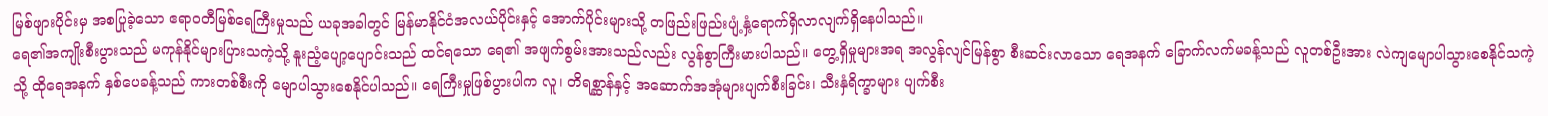မြစ်ဖျားပိုင်းမှ အစပြုခဲ့သော ဧရာဝတီမြစ်ရေကြီးမှုသည် ယခုအခါတွင် မြန်မာနိုင်ငံအလယ်ပိုင်းနှင့် အောက်ပိုင်းများသို့ တဖြည်းဖြည်းပျံ့နှံ့ရောက်ရှိလာလျက်ရှိနေပါသည်။
ရေ၏အကျိုးစီးပွားသည် မကုန်နိုင်များပြားသကဲ့သို့ နူးညံ့ပျော့ပျောင်းသည် ထင်ရသော ရေ၏ အဖျက်စွမ်းအားသည်လည်း လွန်စွာကြီးမားပါသည်။ တွေ့ရှိမှုများအရ အလွန်လျင်မြန်စွာ စီးဆင်းလာသော ရေအနက် ခြောက်လက်မခန့်သည် လူတစ်ဦးအား လဲကျမျောပါသွားစေနိုင်သကဲ့သို့ ထိုရေအနက် နှစ်ပေခန့်သည် ကားတစ်စီးကို မျောပါသွားစေနိုင်ပါသည်။ ရေကြီးမှုဖြစ်ပွားပါက လူ၊ တိရစ္ဆာန်နှင့် အဆောက်အအုံများပျက်စီးခြင်း၊ သီးနှံရိက္ခာများ ပျက်စီး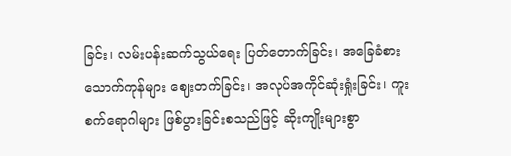ခြင်း၊ လမ်းပန်းဆက်သွယ်ရေး ပြတ်တောက်ခြင်း၊ အခြေခံစားသောက်ကုန်များ ဈေးတက်ခြင်း၊ အလုပ်အကိုင်ဆုံးရှုံးခြင်း၊ ကူးစက်ရောဂါများ ဖြစ်ပွားခြင်းစသည်ဖြင့် ဆိုးကျိုးများစွာ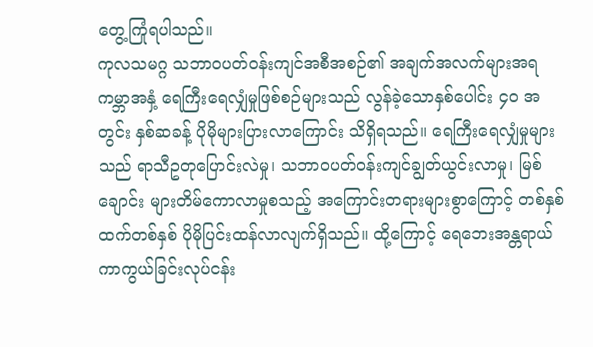တွေ့ကြုံရပါသည်။
ကုလသမဂ္ဂ သဘာဝပတ်ဝန်းကျင်အစီအစဉ်၏ အချက်အလက်များအရ ကမ္ဘာအနှံ့ ရေကြီးရေလျှံမှုဖြစ်စဉ်များသည် လွန်ခဲ့သောနှစ်ပေါင်း ၄၀ အတွင်း နှစ်ဆခန့် ပိုမိုများပြားလာကြောင်း သိရှိရသည်။ ရေကြီးရေလျှံမှုများသည် ရာသီဥတုပြောင်းလဲမှု၊ သဘာဝပတ်ဝန်းကျင်ချွတ်ယွင်းလာမှု၊ မြစ်ချောင်း များတိမ်ကောလာမှုစသည့် အကြောင်းတရားများစွာကြောင့် တစ်နှစ်ထက်တစ်နှစ် ပိုမိုပြင်းထန်လာလျက်ရှိသည်။ ထို့ကြောင့် ရေဘေးအန္တရာယ်ကာကွယ်ခြင်းလုပ်ငန်း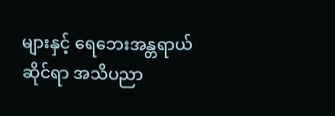များနှင့် ရေဘေးအန္တရာယ်ဆိုင်ရာ အသိပညာ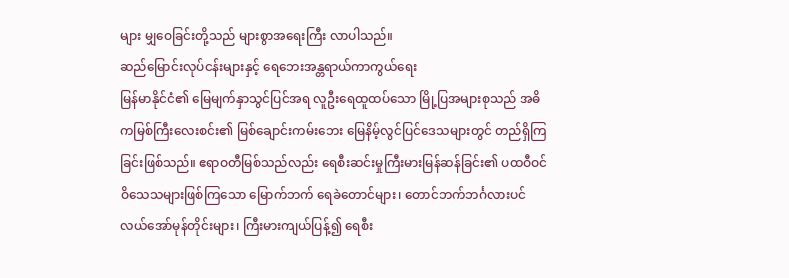များ မျှဝေခြင်းတို့သည် များစွာအရေးကြီး လာပါသည်။
ဆည်မြောင်းလုပ်ငန်းများနှင့် ရေဘေးအန္တရာယ်ကာကွယ်ရေး
မြန်မာနိုင်ငံ၏ မြေမျက်နှာသွင်ပြင်အရ လူဦးရေထူထပ်သော မြို့ပြအများစုသည် အဓိကမြစ်ကြီးလေးစင်း၏ မြစ်ချောင်းကမ်းဘေး မြေနိမ့်လွင်ပြင်ဒေသများတွင် တည်ရှိကြခြင်းဖြစ်သည်။ ဧရာဝတီမြစ်သည်လည်း ရေစီးဆင်းမှုကြီးမားမြန်ဆန်ခြင်း၏ ပထဝီဝင်ဝိသေသများဖြစ်ကြသော မြောက်ဘက် ရေခဲတောင်များ၊ တောင်ဘက်ဘင်္ဂလားပင်လယ်အော်မုန်တိုင်းများ၊ ကြီးမားကျယ်ပြန့်၍ ရေစီး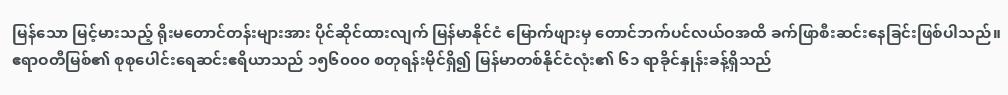မြန်သော မြင့်မားသည့် ရိုးမတောင်တန်းများအား ပိုင်ဆိုင်ထားလျက် မြန်မာနိုင်ငံ မြောက်ဖျားမှ တောင်ဘက်ပင်လယ်ဝအထိ ခက်ဖြာစီးဆင်းနေခြင်းဖြစ်ပါသည်။ ဧရာဝတီမြစ်၏ စုစုပေါင်းရေဆင်းဧရိယာသည် ၁၅၆၀၀၀ စတုရန်းမိုင်ရှိ၍ မြန်မာတစ်နိုင်ငံလုံး၏ ၆၁ ရာခိုင်နှုန်းခန့်ရှိသည်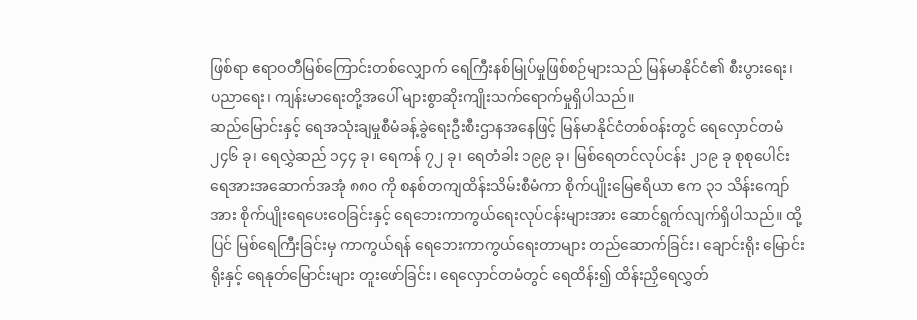ဖြစ်ရာ ဧရာဝတီမြစ်ကြောင်းတစ်လျှောက် ရေကြီးနစ်မြုပ်မှုဖြစ်စဉ်များသည် မြန်မာနိုင်ငံ၏ စီးပွားရေး၊ ပညာရေး၊ ကျန်းမာရေးတို့အပေါ် များစွာဆိုးကျိုးသက်ရောက်မှုရှိပါသည်။
ဆည်မြောင်းနှင့် ရေအသုံးချမှုစီမံခန့်ခွဲရေးဦးစီးဌာနအနေဖြင့် မြန်မာနိုင်ငံတစ်ဝန်းတွင် ရေလှောင်တမံ ၂၄၆ ခု၊ ရေလွှဲဆည် ၁၄၄ ခု၊ ရေကန် ၇၂ ခု၊ ရေတံခါး ၁၉၉ ခု၊ မြစ်ရေတင်လုပ်ငန်း ၂၁၉ ခု စုစုပေါင်း ရေအားအဆောက်အအုံ ၈၈၀ ကို စနစ်တကျထိန်းသိမ်းစီမံကာ စိုက်ပျိုးမြေဧရိယာ ဧက ၃၁ သိန်းကျော်အား စိုက်ပျိုးရေပေးဝေခြင်းနှင့် ရေဘေးကာကွယ်ရေးလုပ်ငန်းများအား ဆောင်ရွက်လျက်ရှိပါသည်။ ထို့ပြင် မြစ်ရေကြီးခြင်းမှ ကာကွယ်ရန် ရေဘေးကာကွယ်ရေးတာများ တည်ဆောက်ခြင်း၊ ချောင်းရိုး မြောင်းရိုးနှင့် ရေနုတ်မြောင်းများ တူးဖော်ခြင်း၊ ရေလှောင်တမံတွင် ရေထိန်း၍ ထိန်းညှိရေလွှတ်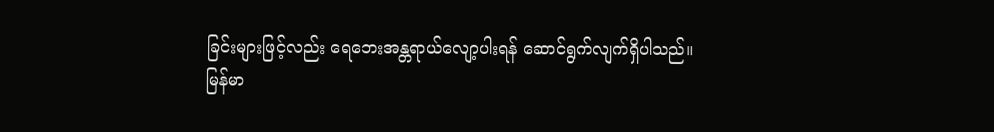ခြင်းများဖြင့်လည်း ရေဘေးအန္တရာယ်လျော့ပါးရန် ဆောင်ရွက်လျက်ရှိပါသည်။
မြန်မာ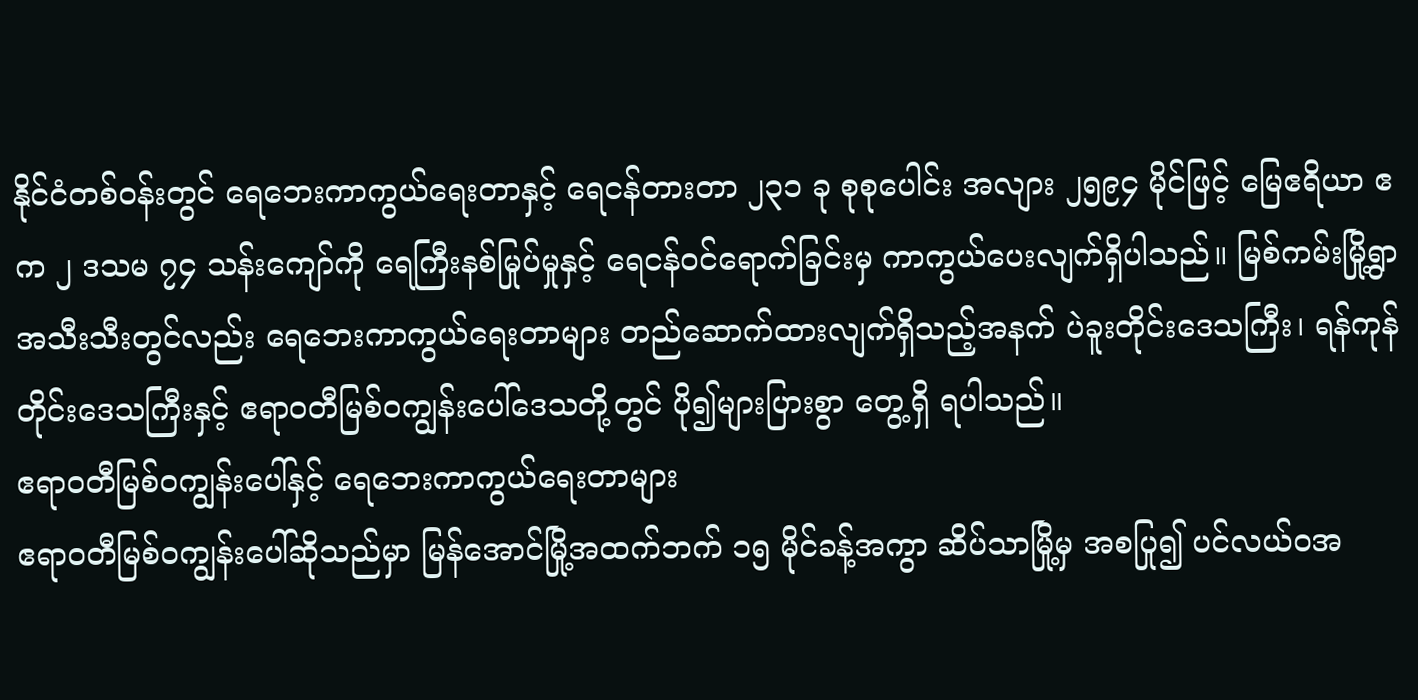နိုင်ငံတစ်ဝန်းတွင် ရေဘေးကာကွယ်ရေးတာနှင့် ရေငန်တားတာ ၂၃၁ ခု စုစုပေါင်း အလျား ၂၅၉၄ မိုင်ဖြင့် မြေဧရိယာ ဧက ၂ ဒသမ ၇၄ သန်းကျော်ကို ရေကြီးနစ်မြုပ်မှုနှင့် ရေငန်ဝင်ရောက်ခြင်းမှ ကာကွယ်ပေးလျက်ရှိပါသည်။ မြစ်ကမ်းမြို့ရွာအသီးသီးတွင်လည်း ရေဘေးကာကွယ်ရေးတာများ တည်ဆောက်ထားလျက်ရှိသည့်အနက် ပဲခူးတိုင်းဒေသကြီး၊ ရန်ကုန်တိုင်းဒေသကြီးနှင့် ဧရာဝတီမြစ်ဝကျွန်းပေါ်ဒေသတို့တွင် ပို၍များပြားစွာ တွေ့ရှိ ရပါသည်။
ဧရာဝတီမြစ်ဝကျွန်းပေါ်နှင့် ရေဘေးကာကွယ်ရေးတာများ
ဧရာဝတီမြစ်ဝကျွန်းပေါ်ဆိုသည်မှာ မြန်အောင်မြို့အထက်ဘက် ၁၅ မိုင်ခန့်အကွာ ဆိပ်သာမြို့မှ အစပြု၍ ပင်လယ်ဝအ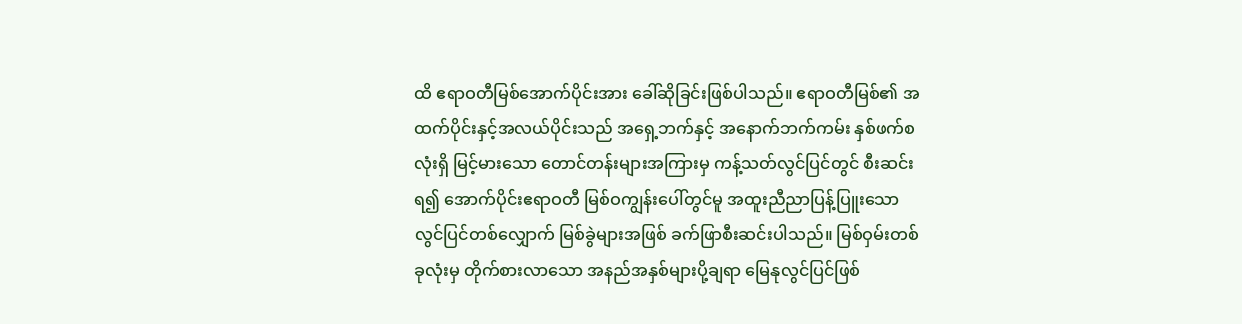ထိ ဧရာဝတီမြစ်အောက်ပိုင်းအား ခေါ်ဆိုခြင်းဖြစ်ပါသည်။ ဧရာဝတီမြစ်၏ အထက်ပိုင်းနှင့်အလယ်ပိုင်းသည် အရှေ့ဘက်နှင့် အနောက်ဘက်ကမ်း နှစ်ဖက်စလုံးရှိ မြင့်မားသော တောင်တန်းများအကြားမှ ကန့်သတ်လွင်ပြင်တွင် စီးဆင်းရ၍ အောက်ပိုင်းဧရာဝတီ မြစ်ဝကျွန်းပေါ်တွင်မူ အထူးညီညာပြန့်ပြူးသော လွင်ပြင်တစ်လျှောက် မြစ်ခွဲများအဖြစ် ခက်ဖြာစီးဆင်းပါသည်။ မြစ်ဝှမ်းတစ်ခုလုံးမှ တိုက်စားလာသော အနည်အနှစ်များပို့ချရာ မြေနုလွင်ပြင်ဖြစ်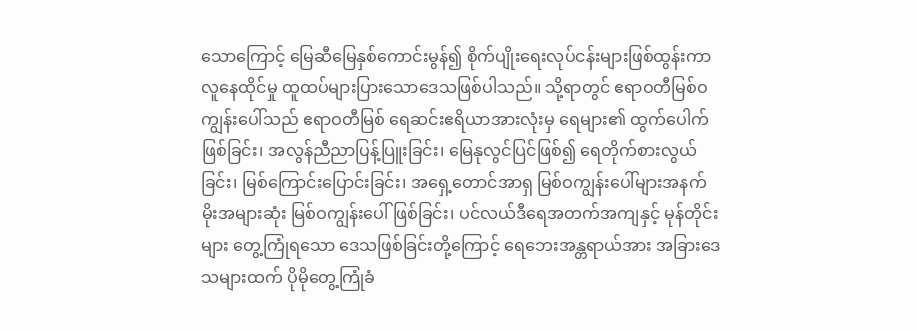သောကြောင့် မြေဆီမြေနှစ်ကောင်းမွန်၍ စိုက်ပျိုးရေးလုပ်ငန်းများဖြစ်ထွန်းကာ လူနေထိုင်မှု ထူထပ်များပြားသောဒေသဖြစ်ပါသည်။ သို့ရာတွင် ဧရာဝတီမြစ်ဝကျွန်းပေါ်သည် ဧရာဝတီမြစ် ရေဆင်းဧရိယာအားလုံးမှ ရေများ၏ ထွက်ပေါက်ဖြစ်ခြင်း၊ အလွန်ညီညာပြန့်ပြူးခြင်း၊ မြေနုလွင်ပြင်ဖြစ်၍ ရေတိုက်စားလွယ်ခြင်း၊ မြစ်ကြောင်းပြောင်းခြင်း၊ အရှေ့တောင်အာရှ မြစ်ဝကျွန်းပေါ်များအနက် မိုးအများဆုံး မြစ်ဝကျွန်းပေါ်ဖြစ်ခြင်း၊ ပင်လယ်ဒီရေအတက်အကျနှင့် မုန်တိုင်းများ တွေ့ကြုံရသော ဒေသဖြစ်ခြင်းတို့ကြောင့် ရေဘေးအန္တရာယ်အား အခြားဒေသများထက် ပိုမိုတွေ့ကြုံခံ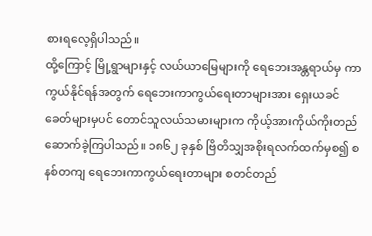စားရလေ့ရှိပါသည်။
ထို့ကြောင့် မြို့ရွာများနှင့် လယ်ယာမြေများကို ရေဘေးအန္တရာယ်မှ ကာကွယ်နိုင်ရန်အတွက် ရေဘေးကာကွယ်ရေးတာများအား ရှေးယခင်ခေတ်များမှပင် တောင်သူလယ်သမားများက ကိုယ့်အားကိုယ်ကိုးတည်ဆောက်ခဲ့ကြပါသည်။ ၁၈၆၂ ခုနှစ် ဗြိတိသျှအစိုးရလက်ထက်မှစ၍ စနစ်တကျ ရေဘေးကာကွယ်ရေးတာများ စတင်တည်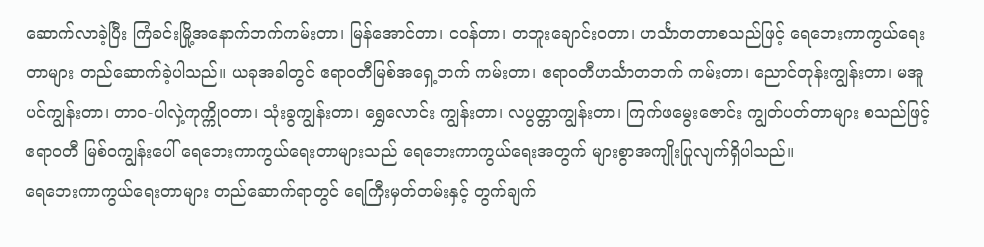ဆောက်လာခဲ့ပြီး ကြံခင်းမြို့အနောက်ဘက်ကမ်းတာ၊ မြန်အောင်တာ၊ ငဝန်တာ၊ တဘူးချောင်းဝတာ၊ ဟင်္သာတတာစသည်ဖြင့် ရေဘေးကာကွယ်ရေးတာများ တည်ဆောက်ခဲ့ပါသည်။ ယခုအခါတွင် ဧရာဝတီမြစ်အရှေ့ဘက် ကမ်းတာ၊ ဧရာဝတီဟင်္သာတဘက် ကမ်းတာ၊ ညောင်တုန်းကျွန်းတာ၊ မအူပင်ကျွန်းတာ၊ တာဝ-ပါလှဲ့ကုက္ကိုဝတာ၊ သုံးခွကျွန်းတာ၊ ရွှေလောင်း ကျွန်းတာ၊ လပွတ္တာကျွန်းတာ၊ ကြက်ဖမွေးဇောင်း ကျွတ်ပတ်တာများ စသည်ဖြင့် ဧရာဝတီ မြစ်ဝကျွန်းပေါ် ရေဘေးကာကွယ်ရေးတာများသည် ရေဘေးကာကွယ်ရေးအတွက် များစွာအကျိုးပြုလျက်ရှိပါသည်။
ရေဘေးကာကွယ်ရေးတာများ တည်ဆောက်ရာတွင် ရေကြီးမှတ်တမ်းနှင့် တွက်ချက်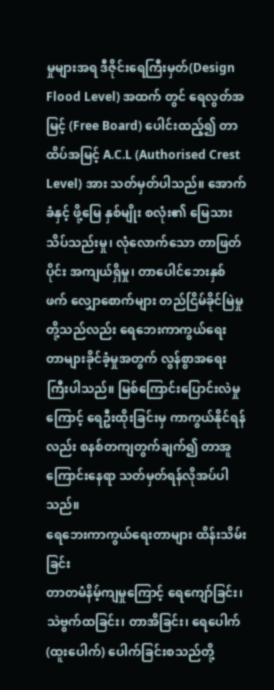မှုများအရ ဒီဇိုင်းရေကြီးမှတ်(Design Flood Level) အထက် တွင် ရေလွတ်အမြင့် (Free Board) ပေါင်းထည့်၍ တာထိပ်အမြင့် A.C.L (Authorised Crest Level) အား သတ်မှတ်ပါသည်။ အောက်ခံနှင့် ဖို့မြေ နှစ်မျိုး စလုံး၏ မြေသားသိပ်သည်းမှု၊ လုံလောက်သော တာဖြတ်ပိုင်း အကျယ်ရှိမှု၊ တာပေါင်ဘေးနှစ်ဖက် လျှောစောက်များ တည်ငြိမ်ခိုင်မြဲမှုတို့သည်လည်း ရေဘေးကာကွယ်ရေး တာများခိုင်ခံ့မှုအတွက် လွန်စွာအရေးကြီးပါသည်။ မြစ်ကြောင်းပြောင်းလဲမှုကြောင့် ရေဦးထိုးခြင်းမှ ကာကွယ်နိုင်ရန်လည်း စနစ်တကျတွက်ချက်၍ တာအူကြောင်းနေရာ သတ်မှတ်ရန်လိုအပ်ပါသည်။
ရေဘေးကာကွယ်ရေးတာများ ထိန်းသိမ်းခြင်း
တာတမံနိမ့်ကျမှုကြောင့် ရေကျော်ခြင်း၊ သဲဗွက်ထခြင်း၊ တာအိခြင်း၊ ရေပေါက်(ထူးပေါက်) ပေါက်ခြင်းစသည်တို့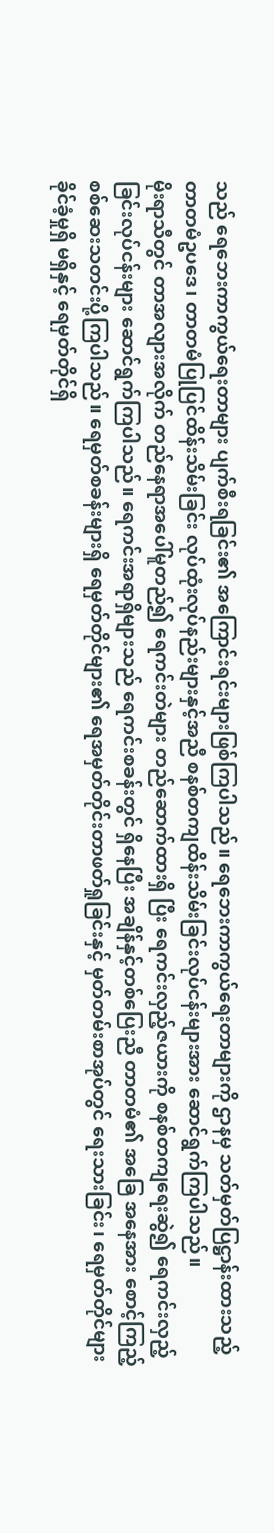သည် ရေဘေးကာကွယ်ရေးတာများ ပျက်စီးရခြင်း၏ အကြောင်းရင်းများဖြစ်ကြပါသည်။ ရေဘေးကာကွယ်ရေးတာများကို ဌာနမှ သတ်မှတ်ပြဋ္ဌာန်းထားသည့် တာတမံဥပဒေ၊ တာတမံပြုပြင်ထိန်းသိမ်းခြင်း လုပ်ထုံးလုပ်နည်းများနှင့်အညီ စနစ်တကျထိန်းသိမ်းခြင်းလုပ်ငန်းများအား ဆောင်ရွက်ကြပါသည်။
မိုးရာသီတွင် တာအလျားအလိုက် တည်နေရာအပေါ်မူတည်၍ ရေကင်းတဲများ တည်ဆောက်ထားရှိ ပြီး ရေကင်းလှည့်ဇယားကို စနစ်တကျရေးဆွဲ၍ ရေကင်းလှည့်ခြင်းလုပ်ငန်းများ ဆောင်ရွက်ကြပါသည်။ ရေကင်းအရာရှိများသည် ရေကင်းစခန်းတွင် ရှိနေပြီး အချိန်နှင့်တစ်ပြေးညီ တာတမံ၏ အခြေ အနေအား စောင့်ကြည့်စစ်ဆေးသတင်းပို့ကြပါသည်။ ရေမှတ်စခန်းများရှိ ရေမှတ်တိုင်များ၏ ရေအမှတ်တိုင်းတာဖတ်ရှုခြင်းနှင့် မှတ်တမ်းစာအုပ်တွင် ရေးသားခြင်း၊ ရေမှတ်တိုင်များ ခိုင်ခံ့မှုရှိ မရှိနှင့် ရေမှတ်တိုင်ရှိ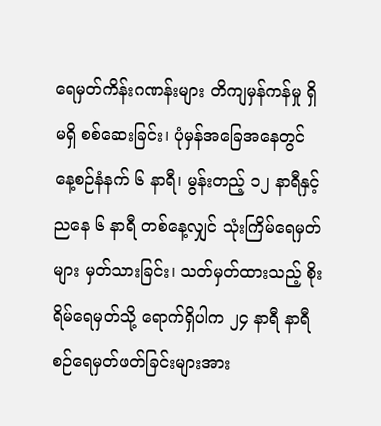ရေမှတ်ကိန်းဂဏန်းများ တိကျမှန်ကန်မှု ရှိ မရှိ စစ်ဆေးခြင်း၊ ပုံမှန်အခြေအနေတွင် နေ့စဉ်နံနက် ၆ နာရီ၊ မွန်းတည့် ၁၂ နာရီနှင့် ညနေ ၆ နာရီ တစ်နေ့လျှင် သုံးကြိမ်ရေမှတ်များ မှတ်သားခြင်း၊ သတ်မှတ်ထားသည့် စိုးရိမ်ရေမှတ်သို့ ရောက်ရှိပါက ၂၄ နာရီ နာရီစဉ်ရေမှတ်ဖတ်ခြင်းများအား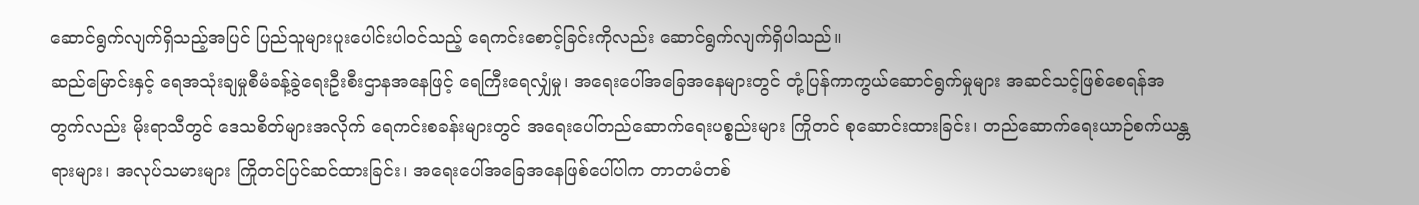ဆောင်ရွက်လျက်ရှိသည့်အပြင် ပြည်သူများပူးပေါင်းပါဝင်သည့် ရေကင်းစောင့်ခြင်းကိုလည်း ဆောင်ရွက်လျက်ရှိပါသည်။
ဆည်မြောင်းနှင့် ရေအသုံးချမှုစီမံခန့်ခွဲရေးဦးစီးဌာနအနေဖြင့် ရေကြီးရေလျှံမှု၊ အရေးပေါ်အခြေအနေများတွင် တုံ့ပြန်ကာကွယ်ဆောင်ရွက်မှုများ အဆင်သင့်ဖြစ်စေရန်အတွက်လည်း မိုးရာသီတွင် ဒေသစိတ်များအလိုက် ရေကင်းစခန်းများတွင် အရေးပေါ်တည်ဆောက်ရေးပစ္စည်းများ ကြိုတင် စုဆောင်းထားခြင်း၊ တည်ဆောက်ရေးယာဉ်စက်ယန္တရားများ၊ အလုပ်သမားများ ကြိုတင်ပြင်ဆင်ထားခြင်း၊ အရေးပေါ်အခြေအနေဖြစ်ပေါ်ပါက တာတမံတစ်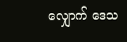လျှောက် ဒေသ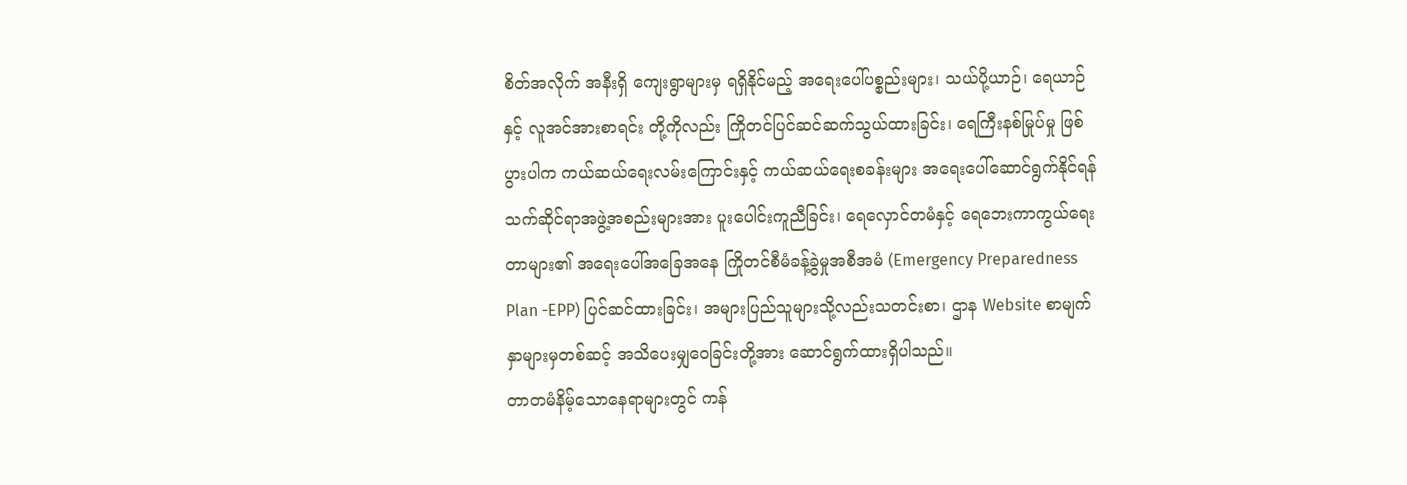စိတ်အလိုက် အနီးရှိ ကျေးရွာများမှ ရရှိနိုင်မည့် အရေးပေါ်ပစ္စည်းများ၊ သယ်ပို့ယာဉ်၊ ရေယာဉ်နှင့် လူအင်အားစာရင်း တို့ကိုလည်း ကြိုတင်ပြင်ဆင်ဆက်သွယ်ထားခြင်း၊ ရေကြီးနစ်မြုပ်မှု ဖြစ်ပွားပါက ကယ်ဆယ်ရေးလမ်းကြောင်းနှင့် ကယ်ဆယ်ရေးစခန်းများ အရေးပေါ်ဆောင်ရွက်နိုင်ရန် သက်ဆိုင်ရာအဖွဲ့အစည်းများအား ပူးပေါင်းကူညီခြင်း၊ ရေလှောင်တမံနှင့် ရေဘေးကာကွယ်ရေးတာများ၏ အရေးပေါ်အခြေအနေ ကြိုတင်စီမံခန့်ခွဲမှုအစီအမံ (Emergency Preparedness Plan -EPP) ပြင်ဆင်ထားခြင်း၊ အများပြည်သူများသို့လည်းသတင်းစာ၊ ဌာန Website စာမျက်နှာများမှတစ်ဆင့် အသိပေးမျှဝေခြင်းတို့အား ဆောင်ရွက်ထားရှိပါသည်။
တာတမံနိမ့်သောနေရာများတွင် ကန်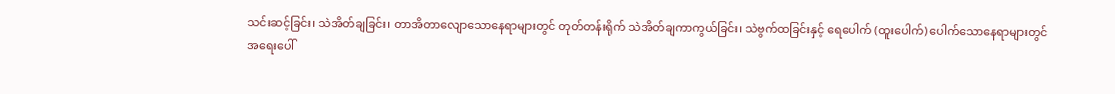သင်းဆင့်ခြင်း၊ သဲအိတ်ချခြင်း၊ တာအိတာလျောသောနေရာများတွင် တုတ်တန်းရိုက် သဲအိတ်ချကာကွယ်ခြင်း၊ သဲဗွက်ထခြင်းနှင့် ရေပေါက် (ထူးပေါက်) ပေါက်သောနေရာများတွင် အရေးပေါ်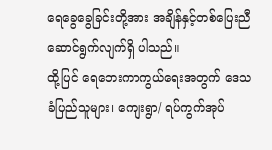ရေခွေခွေခြင်းတို့အား အချိန်နှင့်တစ်ပြေးညီ ဆောင်ရွက်လျက်ရှိ ပါသည်။
ထို့ပြင် ရေဘေးကာကွယ်ရေးအတွက် ဒေသခံပြည်သူများ၊ ကျေးရွာ/ ရပ်ကွက်အုပ်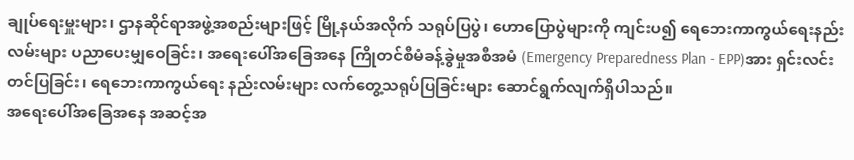ချုပ်ရေးမှူးများ၊ ဌာနဆိုင်ရာအဖွဲ့အစည်းများဖြင့် မြို့နယ်အလိုက် သရုပ်ပြပွဲ၊ ဟောပြောပွဲများကို ကျင်းပ၍ ရေဘေးကာကွယ်ရေးနည်းလမ်းများ ပညာပေးမျှဝေခြင်း၊ အရေးပေါ်အခြေအနေ ကြိုတင်စီမံခန့်ခွဲမှုအစီအမံ (Emergency Preparedness Plan - EPP)အား ရှင်းလင်းတင်ပြခြင်း၊ ရေဘေးကာကွယ်ရေး နည်းလမ်းများ လက်တွေ့သရုပ်ပြခြင်းများ ဆောင်ရွက်လျက်ရှိပါသည်။
အရေးပေါ်အခြေအနေ အဆင့်အ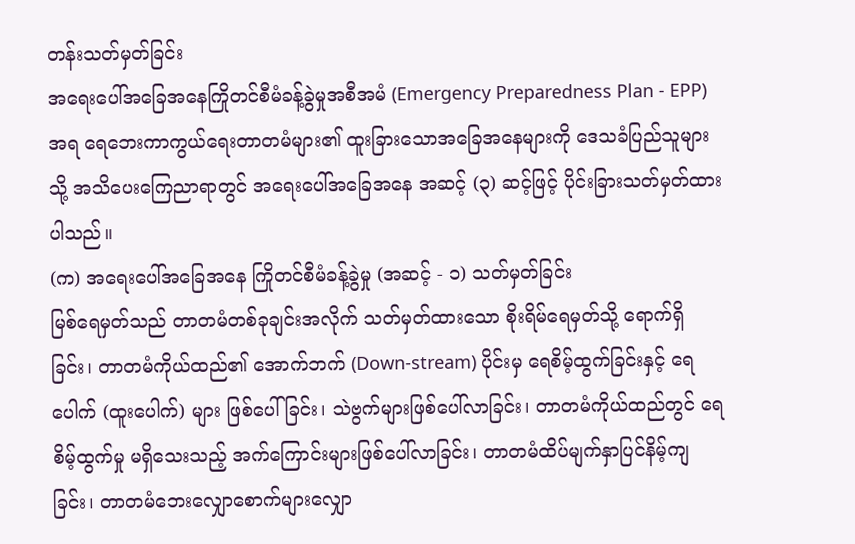တန်းသတ်မှတ်ခြင်း
အရေးပေါ်အခြေအနေကြိုတင်စီမံခန့်ခွဲမှုအစီအမံ (Emergency Preparedness Plan - EPP) အရ ရေဘေးကာကွယ်ရေးတာတမံများ၏ ထူးခြားသောအခြေအနေများကို ဒေသခံပြည်သူများ သို့ အသိပေးကြေညာရာတွင် အရေးပေါ်အခြေအနေ အဆင့် (၃) ဆင့်ဖြင့် ပိုင်းခြားသတ်မှတ်ထားပါသည်။
(က) အရေးပေါ်အခြေအနေ ကြိုတင်စီမံခန့်ခွဲမှု (အဆင့် - ၁) သတ်မှတ်ခြင်း
မြစ်ရေမှတ်သည် တာတမံတစ်ခုချင်းအလိုက် သတ်မှတ်ထားသော စိုးရိမ်ရေမှတ်သို့ ရောက်ရှိခြင်း၊ တာတမံကိုယ်ထည်၏ အောက်ဘက် (Down-stream) ပိုင်းမှ ရေစိမ့်ထွက်ခြင်းနှင့် ရေပေါက် (ထူးပေါက်) များ ဖြစ်ပေါ်ခြင်း၊ သဲဗွက်များဖြစ်ပေါ်လာခြင်း၊ တာတမံကိုယ်ထည်တွင် ရေစိမ့်ထွက်မှု မရှိသေးသည့် အက်ကြောင်းများဖြစ်ပေါ်လာခြင်း၊ တာတမံထိပ်မျက်နှာပြင်နိမ့်ကျခြင်း၊ တာတမံဘေးလျှောစောက်များလျှော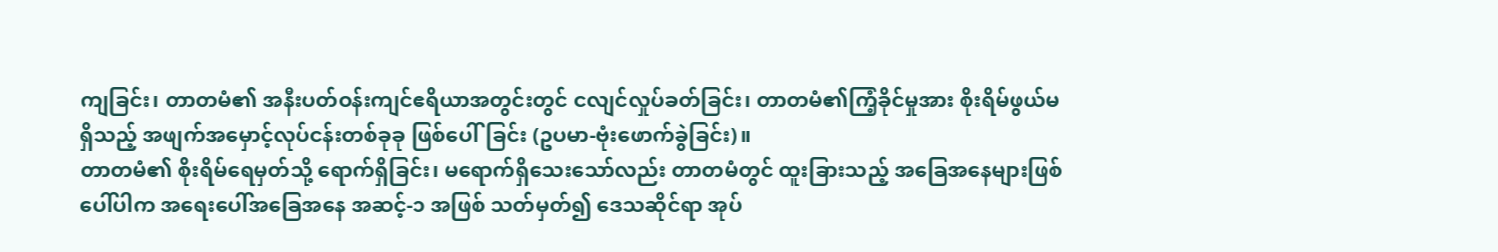ကျခြင်း၊ တာတမံ၏ အနီးပတ်ဝန်းကျင်ဧရိယာအတွင်းတွင် ငလျင်လှုပ်ခတ်ခြင်း၊ တာတမံ၏ကြံ့ခိုင်မှုအား စိုးရိမ်ဖွယ်မရှိသည့် အဖျက်အမှောင့်လုပ်ငန်းတစ်ခုခု ဖြစ်ပေါ်ခြင်း (ဥပမာ-ဗုံးဖောက်ခွဲခြင်း)။
တာတမံ၏ စိုးရိမ်ရေမှတ်သို့ ရောက်ရှိခြင်း၊ မရောက်ရှိသေးသော်လည်း တာတမံတွင် ထူးခြားသည့် အခြေအနေများဖြစ်ပေါ်ပါက အရေးပေါ်အခြေအနေ အဆင့်-၁ အဖြစ် သတ်မှတ်၍ ဒေသဆိုင်ရာ အုပ်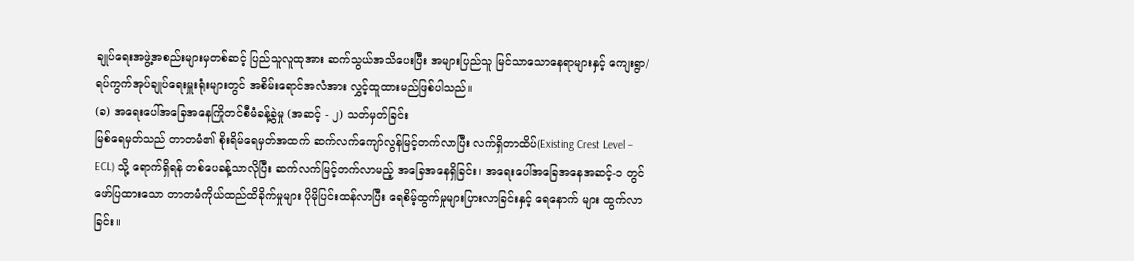ချုပ်ရေးအဖွဲ့အစည်းများမှတစ်ဆင့် ပြည်သူလူထုအား ဆက်သွယ်အသိပေးပြီး အများပြည်သူ မြင်သာသောနေရာများနှင့် ကျေးရွာ/ ရပ်ကွက်အုပ်ချုပ်ရေးမှူးရုံးများတွင် အစိမ်းရောင်အလံအား လွှင့်ထူထားမည်ဖြစ်ပါသည်။
(ခ) အရေးပေါ်အခြေအနေကြိုတင်စီမံခန့်ခွဲမှု (အဆင့် - ၂) သတ်မှတ်ခြင်း
မြစ်ရေမှတ်သည် တာတမံ၏ စိုးရိမ်ရေမှတ်အထက် ဆက်လက်ကျော်လွန်မြင့်တက်လာပြီး လက်ရှိတာထိပ်(Existing Crest Level – ECL) သို့ ရောက်ရှိရန် တစ်ပေခန့်သာလိုပြီး ဆက်လက်မြင့်တက်လာမည့် အခြေအနေရှိခြင်း၊ အရေးပေါ်အခြေအနေအဆင့်-၁ တွင် ဖော်ပြထားသော တာတမံကိုယ်ထည်ထိခိုက်မှုများ ပိုမိုပြင်းထန်လာပြီး ရေစိမ့်ထွက်မှုများပြားလာခြင်းနှင့် ရေနောက် များ ထွက်လာခြင်း။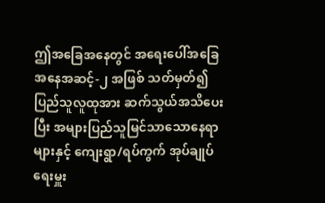ဤအခြေအနေတွင် အရေးပေါ်အခြေအနေအဆင့်-၂ အဖြစ် သတ်မှတ်၍ ပြည်သူလူထုအား ဆက်သွယ်အသိပေးပြီး အများပြည်သူမြင်သာသောနေရာများနှင့် ကျေးရွာ/ရပ်ကွက် အုပ်ချုပ်ရေးမှူး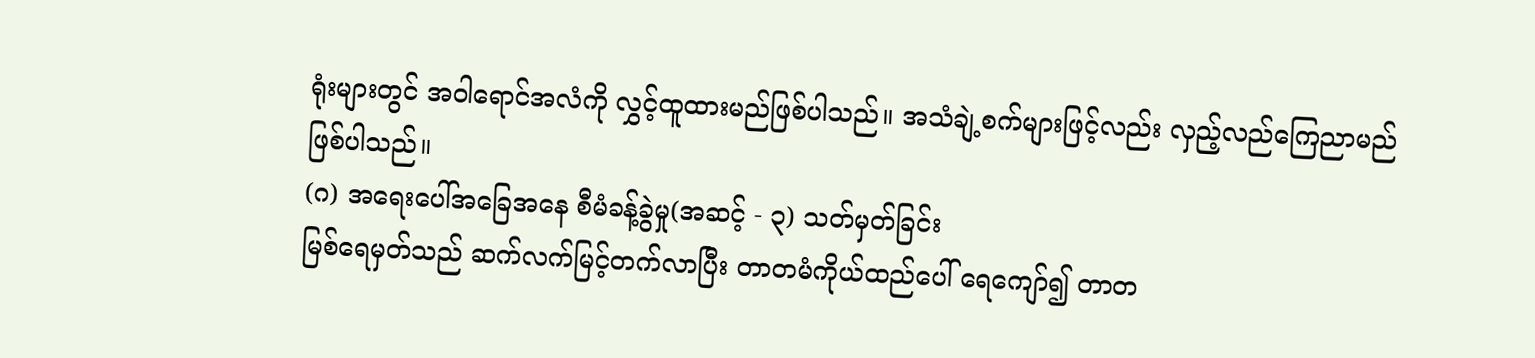ရုံးများတွင် အဝါရောင်အလံကို လွှင့်ထူထားမည်ဖြစ်ပါသည်။ အသံချဲ့စက်များဖြင့်လည်း လှည့်လည်ကြေညာမည်ဖြစ်ပါသည်။
(ဂ) အရေးပေါ်အခြေအနေ စီမံခန့်ခွဲမှု(အဆင့် - ၃) သတ်မှတ်ခြင်း
မြစ်ရေမှတ်သည် ဆက်လက်မြင့်တက်လာပြီး တာတမံကိုယ်ထည်ပေါ် ရေကျော်၍ တာတ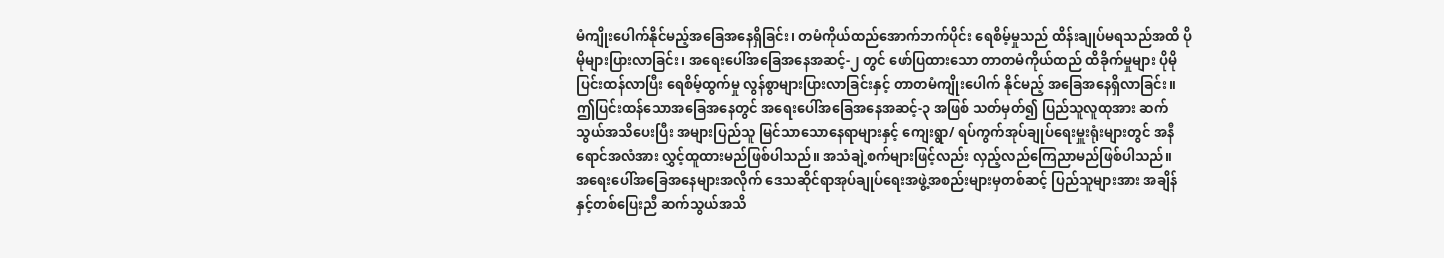မံကျိုးပေါက်နိုင်မည့်အခြေအနေရှိခြင်း၊ တမံကိုယ်ထည်အောက်ဘက်ပိုင်း ရေစိမ့်မှုသည် ထိန်းချုပ်မရသည်အထိ ပိုမိုများပြားလာခြင်း၊ အရေးပေါ်အခြေအနေအဆင့်-၂ တွင် ဖော်ပြထားသော တာတမံကိုယ်ထည် ထိခိုက်မှုများ ပိုမိုပြင်းထန်လာပြီး ရေစိမ့်ထွက်မှု လွန်စွာများပြားလာခြင်းနှင့် တာတမံကျိုးပေါက် နိုင်မည့် အခြေအနေရှိလာခြင်း။
ဤပြင်းထန်သောအခြေအနေတွင် အရေးပေါ်အခြေအနေအဆင့်-၃ အဖြစ် သတ်မှတ်၍ ပြည်သူလူထုအား ဆက်သွယ်အသိပေးပြီး အများပြည်သူ မြင်သာသောနေရာများနှင့် ကျေးရွာ/ ရပ်ကွက်အုပ်ချုပ်ရေးမှူးရုံးများတွင် အနီရောင်အလံအား လွှင့်ထူထားမည်ဖြစ်ပါသည်။ အသံချဲ့စက်များဖြင့်လည်း လှည့်လည်ကြေညာမည်ဖြစ်ပါသည်။
အရေးပေါ်အခြေအနေများအလိုက် ဒေသဆိုင်ရာအုပ်ချုပ်ရေးအဖွဲ့အစည်းများမှတစ်ဆင့် ပြည်သူများအား အချိန်နှင့်တစ်ပြေးညီ ဆက်သွယ်အသိ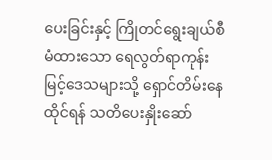ပေးခြင်းနှင့် ကြိုတင်ရွေးချယ်စီမံထားသော ရေလွတ်ရာကုန်းမြင့်ဒေသများသို့ ရှောင်တိမ်းနေထိုင်ရန် သတိပေးနှိုးဆော်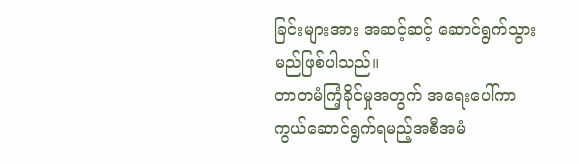ခြင်းများအား အဆင့်ဆင့် ဆောင်ရွက်သွားမည်ဖြစ်ပါသည်။
တာတမံကြံ့ခိုင်မှုအတွက် အရေးပေါ်ကာကွယ်ဆောင်ရွက်ရမည့်အစီအမံ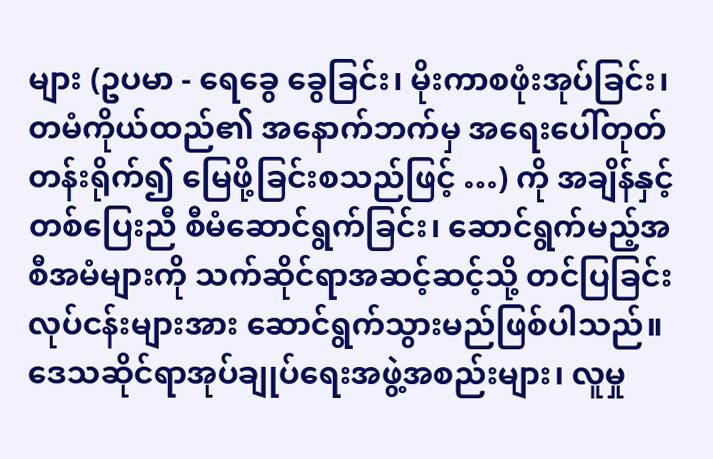များ (ဥပမာ - ရေခွေ ခွေခြင်း၊ မိုးကာစဖုံးအုပ်ခြင်း၊ တမံကိုယ်ထည်၏ အနောက်ဘက်မှ အရေးပေါ်တုတ်တန်းရိုက်၍ မြေဖို့ခြင်းစသည်ဖြင့် …) ကို အချိန်နှင့်တစ်ပြေးညီ စီမံဆောင်ရွက်ခြင်း၊ ဆောင်ရွက်မည့်အစီအမံများကို သက်ဆိုင်ရာအဆင့်ဆင့်သို့ တင်ပြခြင်းလုပ်ငန်းများအား ဆောင်ရွက်သွားမည်ဖြစ်ပါသည်။ ဒေသဆိုင်ရာအုပ်ချုပ်ရေးအဖွဲ့အစည်းများ၊ လူမှု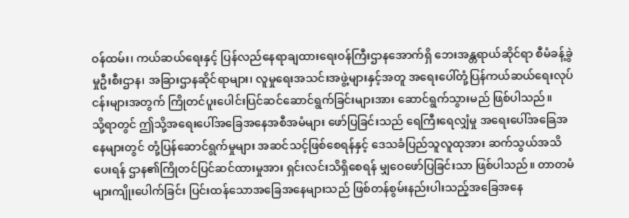ဝန်ထမ်း၊ ကယ်ဆယ်ရေးနှင့် ပြန်လည်နေရာချထားရေးဝန်ကြီးဌာနအောက်ရှိ ဘေးအန္တရာယ်ဆိုင်ရာ စီမံခန့်ခွဲမှုဦးစီးဌာန၊ အခြားဌာနဆိုင်ရာများ၊ လူမှုရေးအသင်းအဖွဲ့များနှင့်အတူ အရေးပေါ်တုံ့ပြန်ကယ်ဆယ်ရေးလုပ်ငန်းများအတွက် ကြိုတင်ပူးပေါင်းပြင်ဆင်ဆောင်ရွက်ခြင်းများအား ဆောင်ရွက်သွားမည် ဖြစ်ပါသည်။
သို့ရာတွင် ဤသို့အရေးပေါ်အခြေအနေအစီအမံများ ဖော်ပြခြင်းသည် ရေကြီးရေလျှံမှု အရေးပေါ်အခြေအနေများတွင် တုံ့ပြန်ဆောင်ရွက်မှုများ အဆင်သင့်ဖြစ်စေရန်နှင့် ဒေသခံပြည်သူလူထုအား ဆက်သွယ်အသိပေးရန် ဌာန၏ကြိုတင်ပြင်ဆင်ထားမှုအား ရှင်းလင်းသိရှိစေရန် မျှဝေဖော်ပြခြင်းသာ ဖြစ်ပါသည်။ တာတမံများကျိုးပေါက်ခြင်း ပြင်းထန်သောအခြေအနေများသည် ဖြစ်တန်စွမ်းနည်းပါးသည့်အခြေအနေ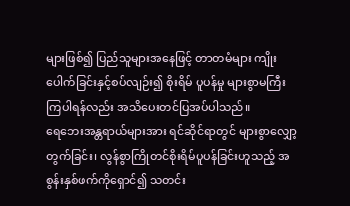များဖြစ်၍ ပြည်သူများအနေဖြင့် တာတမံများ ကျိုးပေါက်ခြင်းနှင့်စပ်လျဉ်း၍ စိုးရိမ် ပူပန်မှု များစွာမကြီးကြပါရန်လည်း အသိပေးတင်ပြအပ်ပါသည်။
ရေဘေးအန္တရာယ်များအား ရင်ဆိုင်ရာတွင် များစွာလျှော့တွက်ခြင်း၊ လွန်စွာကြိုတင်စိုးရိမ်ပူပန်ခြင်းဟူသည့် အစွန်းနှစ်ဖက်ကိုရှောင်၍ သတင်း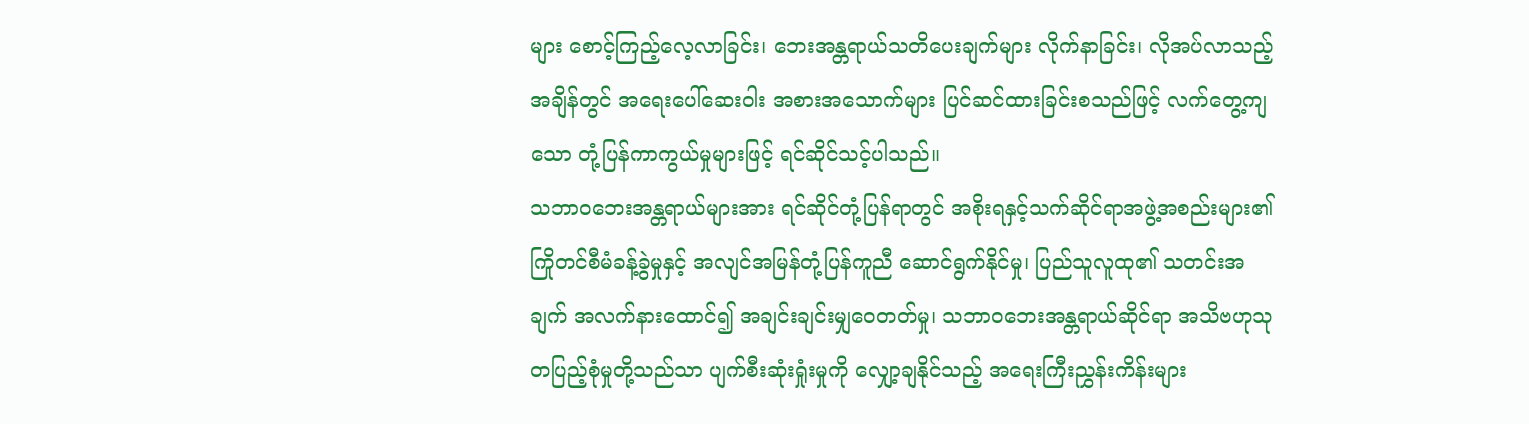များ စောင့်ကြည့်လေ့လာခြင်း၊ ဘေးအန္တရာယ်သတိပေးချက်များ လိုက်နာခြင်း၊ လိုအပ်လာသည့်အချိန်တွင် အရေးပေါ်ဆေးဝါး အစားအသောက်များ ပြင်ဆင်ထားခြင်းစသည်ဖြင့် လက်တွေ့ကျသော တုံ့ပြန်ကာကွယ်မှုများဖြင့် ရင်ဆိုင်သင့်ပါသည်။
သဘာဝဘေးအန္တရာယ်များအား ရင်ဆိုင်တုံ့ပြန်ရာတွင် အစိုးရနှင့်သက်ဆိုင်ရာအဖွဲ့အစည်းများ၏ ကြိုတင်စီမံခန့်ခွဲမှုနှင့် အလျင်အမြန်တုံ့ပြန်ကူညီ ဆောင်ရွက်နိုင်မှု၊ ပြည်သူလူထု၏ သတင်းအချက် အလက်နားထောင်၍ အချင်းချင်းမျှဝေတတ်မှု၊ သဘာဝဘေးအန္တရာယ်ဆိုင်ရာ အသိဗဟုသုတပြည့်စုံမှုတို့သည်သာ ပျက်စီးဆုံးရှုံးမှုကို လျှော့ချနိုင်သည့် အရေးကြီးညွှန်းကိန်းများ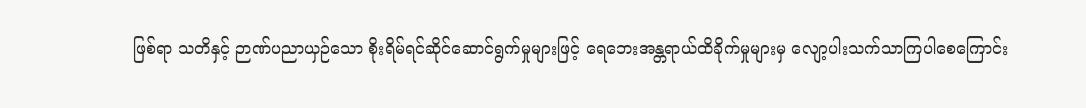ဖြစ်ရာ သတိနှင့် ဉာဏ်ပညာယှဉ်သော စိုးရိမ်ရင်ဆိုင်ဆောင်ရွက်မှုများဖြင့် ရေဘေးအန္တရာယ်ထိခိုက်မှုများမှ လျော့ပါးသက်သာကြပါစေကြောင်း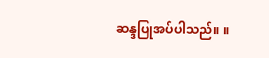ဆန္ဒပြုအပ်ပါသည်။ ။